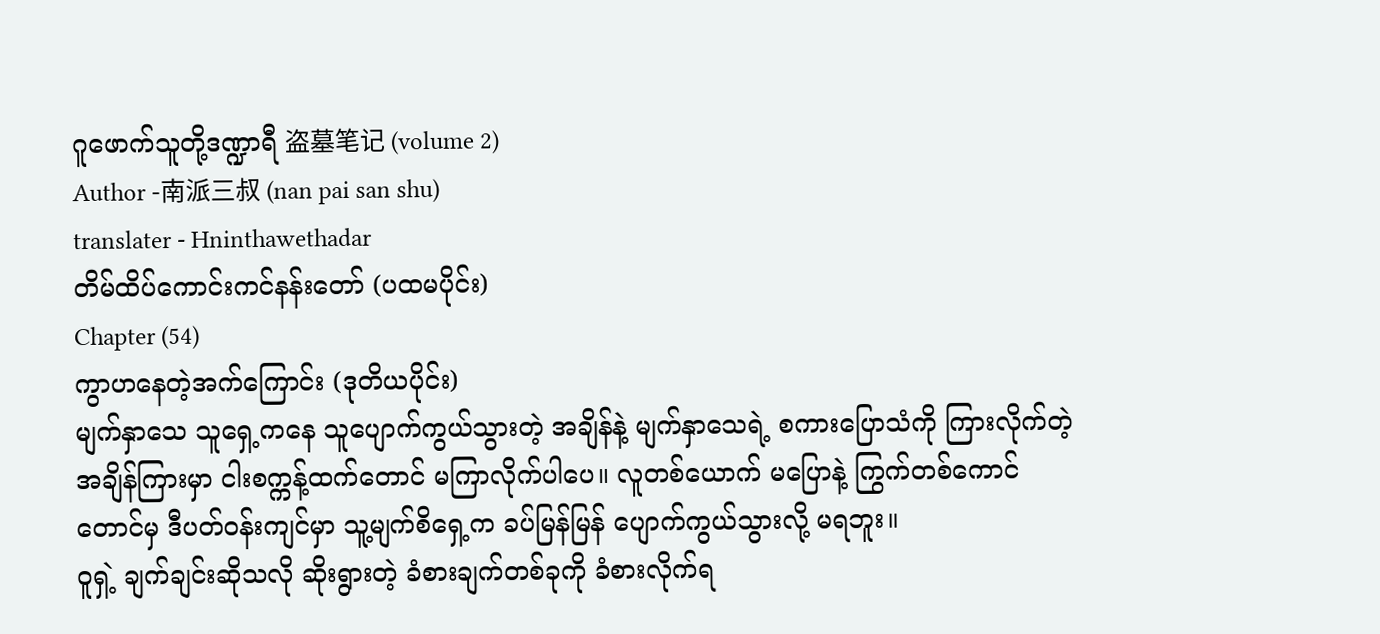ဂူဖောက်သူတို့ဒဏ္ဍာရီ 盗墓笔记 (volume 2)
Author -南派三叔 (nan pai san shu)
translater - Hninthawethadar
တိမ်ထိပ်ကောင်းကင်နန်းတော် (ပထမပိုင်း)
Chapter (54)
ကွာဟနေတဲ့အက်ကြောင်း (ဒုတိယပိုင်း)
မျက်နှာသေ သူရှေ့ကနေ သူပျောက်ကွယ်သွားတဲ့ အချိန်နဲ့ မျက်နှာသေရဲ့ စကားပြောသံကို ကြားလိုက်တဲ့ အချိန်ကြားမှာ ငါးစက္ကန့်ထက်တောင် မကြာလိုက်ပါပေ။ လူတစ်ယောက် မပြောနဲ့ ကြွက်တစ်ကောင်တောင်မှ ဒီပတ်ဝန်းကျင်မှာ သူ့မျက်စိရှေ့က ခပ်မြန်မြန် ပျောက်ကွယ်သွားလို့ မရဘူး။
ဝူရှဲ့ ချက်ချင်းဆိုသလို ဆိုးရွားတဲ့ ခံစားချက်တစ်ခုကို ခံစားလိုက်ရ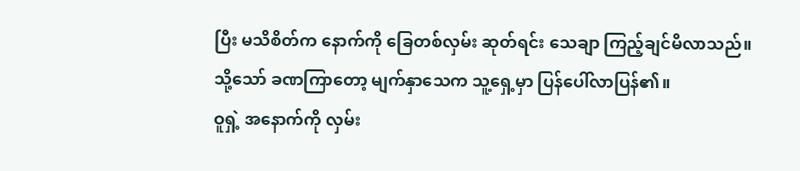ပြီး မသိစိတ်က နောက်ကို ခြေတစ်လှမ်း ဆုတ်ရင်း သေချာ ကြည့်ချင်မိလာသည်။ သို့သော် ခဏကြာတော့ မျက်နှာသေက သူ့ရှေ့မှာ ပြန်ပေါ်လာပြန်၏။
ဝူရှဲ့ အနောက်ကို လှမ်း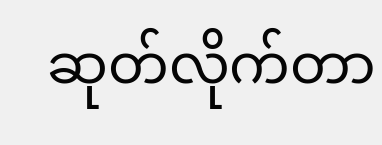ဆုတ်လိုက်တာ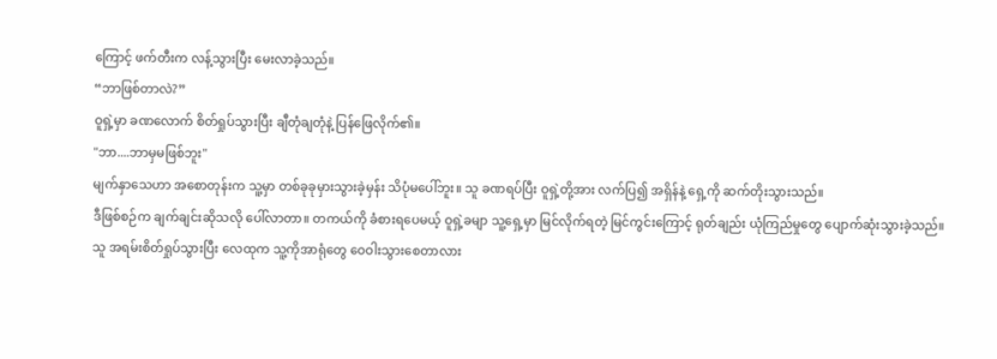ကြောင့် ဖက်တီးက လန့်သွားပြီး မေးလာခဲ့သည်။
“ဘာဖြစ်တာလဲ?”
ဝူရှဲ့မှာ ခဏလောက် စိတ်ရှုပ်သွားပြီး ချီတုံချတုံနဲ့ ပြန်ဖြေလိုက်၏။
"ဘာ....ဘာမှမဖြစ်ဘူး"
မျက်နှာသေဟာ အစောတုန်းက သူ့မှာ တစ်ခုခုမှားသွားခဲ့မှန်း သိပုံမပေါ်ဘူး။ သူ ခဏရပ်ပြီး ဝူရှဲ့တို့အား လက်ပြ၍ အရှိန်နဲ့ ရှေ့ကို ဆက်တိုးသွားသည်။
ဒီဖြစ်စဉ်က ချက်ချင်းဆိုသလို ပေါ်လာတာ။ တကယ်ကို ခံစားရပေမယ့် ဝူရှဲ့ခမျာ သူ့ရှေ့မှာ မြင်လိုက်ရတဲ့ မြင်ကွင်းကြောင့် ရုတ်ချည်း ယုံကြည်မှုတွေ ပျောက်ဆုံးသွားခဲ့သည်။ သူ အရမ်းစိတ်ရှုပ်သွားပြီး လေထုက သူ့ကိုအာရုံတွေ ဝေဝါးသွားစေတာလား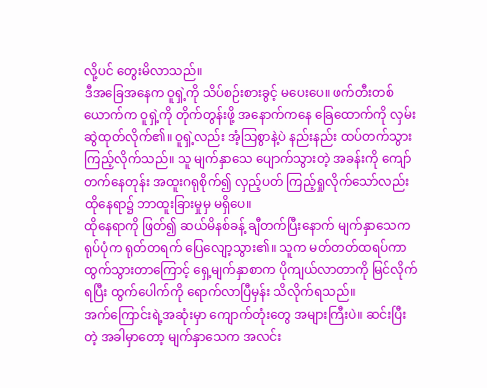လို့ပင် တွေးမိလာသည်။
ဒီအခြေအနေက ဝူရှဲ့ကို သိပ်စဉ်းစားခွင့် မပေးပေ။ ဖက်တီးတစ်ယောက်က ဝူရှဲ့ကို တိုက်တွန်းဖို့ အနောက်ကနေ ခြေထောက်ကို လှမ်းဆွဲထုတ်လိုက်၏။ ဝူရှဲ့လည်း အံ့သြစွာနဲ့ပဲ နည်းနည်း ထပ်တက်သွားကြည့်လိုက်သည်။ သူ မျက်နှာသေ ပျောက်သွားတဲ့ အခန်းကို ကျော်တက်နေတုန်း အထူးဂရုစိုက်၍ လှည့်ပတ် ကြည့်ရှုလိုက်သော်လည်း ထိုနေရာ၌ ဘာထူးခြားမှုမှ မရှိပေ။
ထိုနေရာကို ဖြတ်၍ ဆယ်မိနစ်ခန့် ချီတက်ပြီးနောက် မျက်နှာသေက ရုပ်ပုံက ရုတ်တရက် ပြေလျော့သွား၏။ သူက မတ်တတ်ထရပ်ကာ ထွက်သွားတာကြောင့် ရှေ့မျက်နှာစာက ပိုကျယ်လာတာကို မြင်လိုက်ရပြီး ထွက်ပေါက်ကို ရောက်လာပြီမှန်း သိလိုက်ရသည်။
အက်ကြောင်းရဲ့အဆုံးမှာ ကျောက်တုံးတွေ အများကြီးပဲ။ ဆင်းပြီးတဲ့ အခါမှာတော့ မျက်နှာသေက အလင်း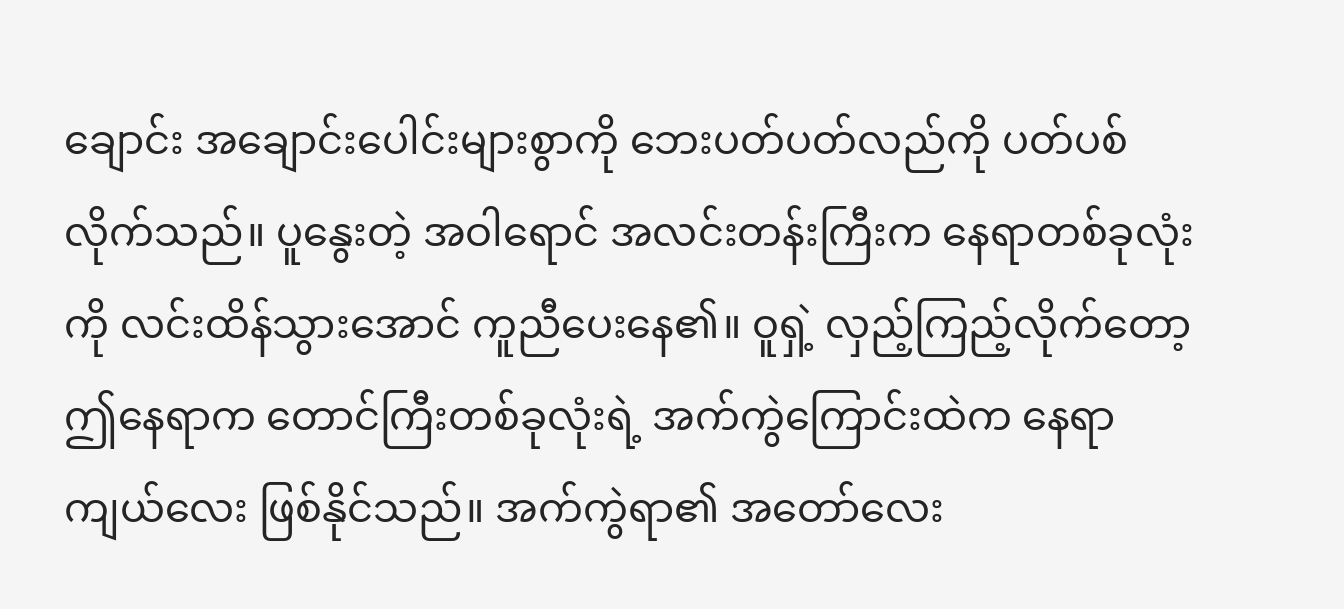ချောင်း အချောင်းပေါင်းများစွာကို ဘေးပတ်ပတ်လည်ကို ပတ်ပစ်လိုက်သည်။ ပူနွေးတဲ့ အဝါရောင် အလင်းတန်းကြီးက နေရာတစ်ခုလုံးကို လင်းထိန်သွားအောင် ကူညီပေးနေ၏။ ဝူရှဲ့ လှည့်ကြည့်လိုက်တော့ ဤနေရာက တောင်ကြီးတစ်ခုလုံးရဲ့ အက်ကွဲကြောင်းထဲက နေရာကျယ်လေး ဖြစ်နိုင်သည်။ အက်ကွဲရာ၏ အတော်လေး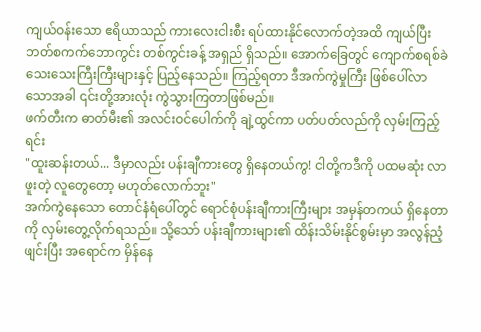ကျယ်ဝန်းသော ဧရိယာသည် ကားလေးငါးစီး ရပ်ထားနိုင်လောက်တဲ့အထိ ကျယ်ပြီး ဘတ်စကက်ဘောကွင်း တစ်ကွင်းခန့် အရှည် ရှိသည်။ အောက်ခြေတွင် ကျောက်စရစ်ခဲ သေးသေးကြီးကြီးများနှင့် ပြည့်နေသည်။ ကြည့်ရတာ ဒီအက်ကွဲမှုကြီး ဖြစ်ပေါ်လာသောအခါ ၎င်းတို့အားလုံး ကွဲသွားကြတာဖြစ်မည်။
ဖက်တီးက ဓာတ်မီး၏ အလင်းဝင်ပေါက်ကို ချဲ့ထွင်ကာ ပတ်ပတ်လည်ကို လှမ်းကြည့်ရင်း
"ထူးဆန်းတယ်... ဒီမှာလည်း ပန်းချီကားတွေ ရှိနေတယ်ကွ! ငါတို့ကဒီကို ပထမဆုံး လာဖူးတဲ့ လူတွေတော့ မဟုတ်လောက်ဘူး"
အက်ကွဲနေသော တောင်နံရံပေါ်တွင် ရောင်စုံပန်းချီကားကြီးများ အမှန်တကယ် ရှိနေတာကို လှမ်းတွေ့လိုက်ရသည်။ သို့သော် ပန်းချီကားများ၏ ထိန်းသိမ်းနိုင်စွမ်းမှာ အလွန်ညံ့ဖျင်းပြီး အရောင်က မှိန်နေ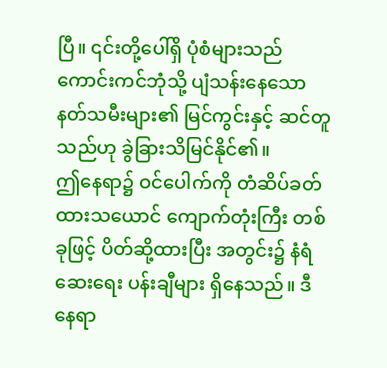ပြီ။ ၎င်းတို့ပေါ်ရှိ ပုံစံများသည် ကောင်းကင်ဘုံသို့ ပျံသန်းနေသော နတ်သမီးများ၏ မြင်ကွင်းနှင့် ဆင်တူသည်ဟု ခွဲခြားသိမြင်နိုင်၏။
ဤနေရာ၌ ဝင်ပေါက်ကို တံဆိပ်ခတ်ထားသယောင် ကျောက်တုံးကြီး တစ်ခုဖြင့် ပိတ်ဆို့ထားပြီး အတွင်း၌ နံရံဆေးရေး ပန်းချီများ ရှိနေသည်။ ဒီနေရာ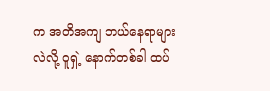က အတိအကျ ဘယ်နေရာများလဲလို့ ဝူရှဲ့ နောက်တစ်ခါ ထပ်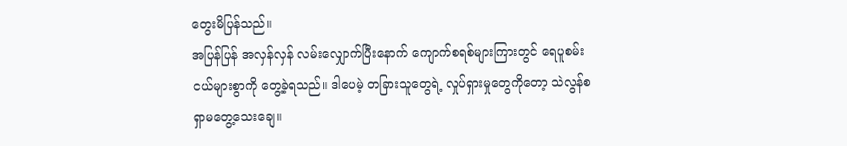တွေးမိပြန်သည်။
အပြန်ပြန် အလှန်လှန် လမ်းလျှောက်ပြီးနောက် ကျောက်စရစ်များကြားတွင် ရေပူစမ်းငယ်များစွာကို တွေ့ခဲ့ရသည်။ ဒါပေမဲ့ တခြားသူတွေရဲ့ လှုပ်ရှားမှုတွေကိုတော့ သဲလွန်စ ရှာမတွေ့သေးချေ။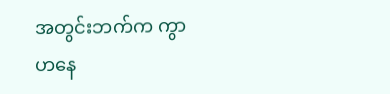အတွင်းဘက်က ကွာဟနေ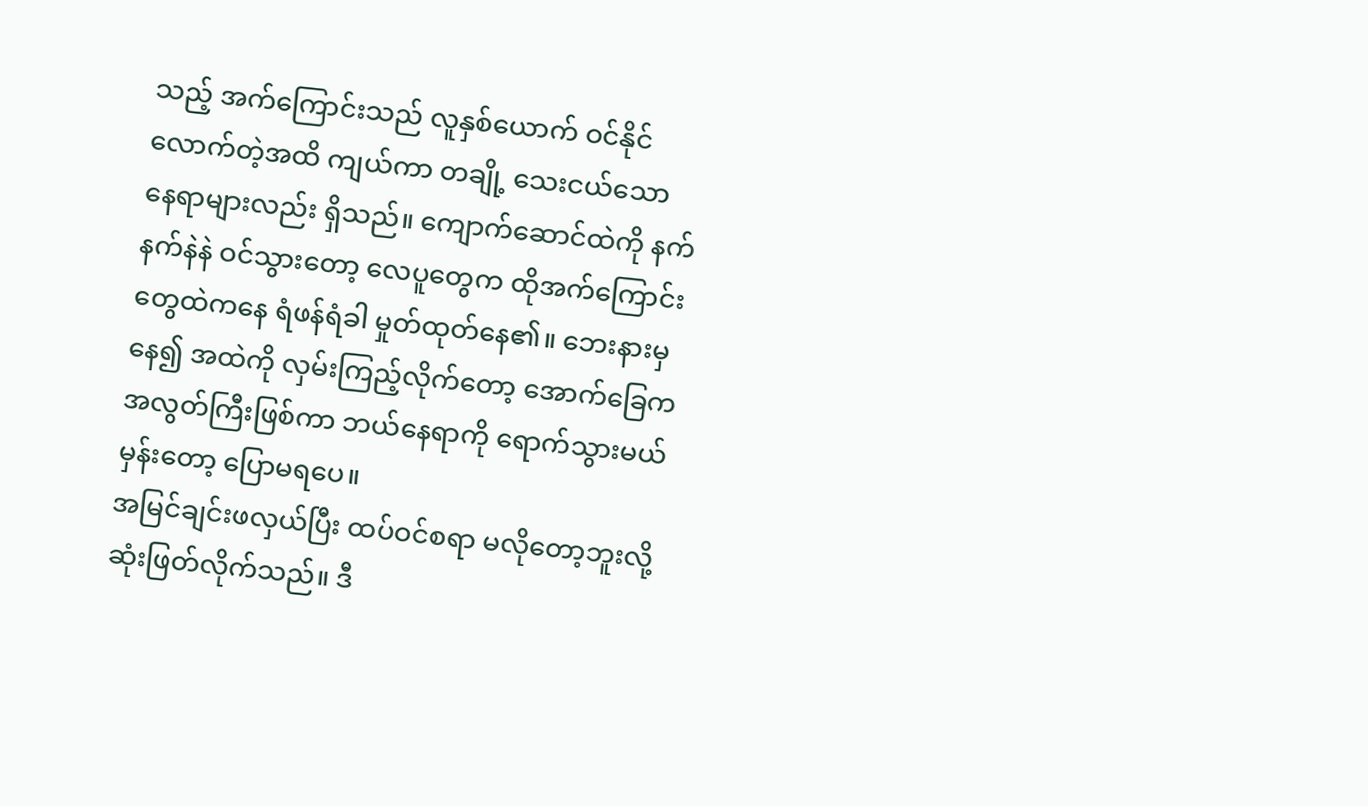သည့် အက်ကြောင်းသည် လူနှစ်ယောက် ဝင်နိုင်လောက်တဲ့အထိ ကျယ်ကာ တချို့ သေးငယ်သော နေရာများလည်း ရှိသည်။ ကျောက်ဆောင်ထဲကို နက်နက်နဲနဲ ဝင်သွားတော့ လေပူတွေက ထိုအက်ကြောင်းတွေထဲကနေ ရံဖန်ရံခါ မှုတ်ထုတ်နေ၏။ ဘေးနားမှနေ၍ အထဲကို လှမ်းကြည့်လိုက်တော့ အောက်ခြေက အလွတ်ကြီးဖြစ်ကာ ဘယ်နေရာကို ရောက်သွားမယ်မှန်းတော့ ပြောမရပေ။
အမြင်ချင်းဖလှယ်ပြီး ထပ်ဝင်စရာ မလိုတော့ဘူးလို့ ဆုံးဖြတ်လိုက်သည်။ ဒီ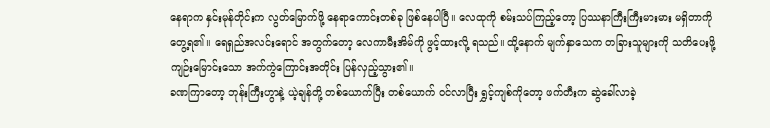နေရာက နှင်းမုန်တိုင်းက လွတ်မြောက်ဖို့ နေရာကောင်းတစ်ခု ဖြစ်နေပါပြီ။ လေထုကို စမ်းသပ်ကြည့်တော့ ပြဿနာကြီးကြီးမားမား မရှိတာကို တွေ့ရ၏။ ရေရှည်အလင်းရောင် အတွက်တော့ လေကာမီးအိမ်ကို ဖွင့်ထားလို့ ရသည်။ ထို့နောက် မျက်နှာသေက တခြားသူများကို သတိပေးဖို့ ကျဉ်းမြောင်းသော အက်ကွဲကြောင်းအတိုင်း ပြန်လှည့်သွား၏။
ခဏကြာတော့ ဘုန်းကြီးဟွာနဲ့ ယဲ့ချန်တို့ တစ်ယောက်ပြီး တစ်ယောက် ဝင်လာပြီး ရွှင့်ကျစ်ကိုတော့ ဖက်တီးက ဆွဲခေါ်လာခဲ့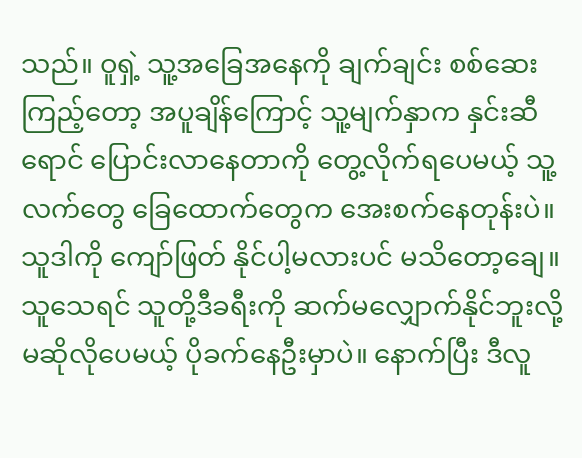သည်။ ဝူရှဲ့ သူ့အခြေအနေကို ချက်ချင်း စစ်ဆေးကြည့်တော့ အပူချိန်ကြောင့် သူ့မျက်နှာက နှင်းဆီရောင် ပြောင်းလာနေတာကို တွေ့လိုက်ရပေမယ့် သူ့လက်တွေ ခြေထောက်တွေက အေးစက်နေတုန်းပဲ။ သူဒါကို ကျော်ဖြတ် နိုင်ပါ့မလားပင် မသိတော့ချေ။
သူသေရင် သူတို့ဒီခရီးကို ဆက်မလျှောက်နိုင်ဘူးလို့ မဆိုလိုပေမယ့် ပိုခက်နေဦးမှာပဲ။ နောက်ပြီး ဒီလူ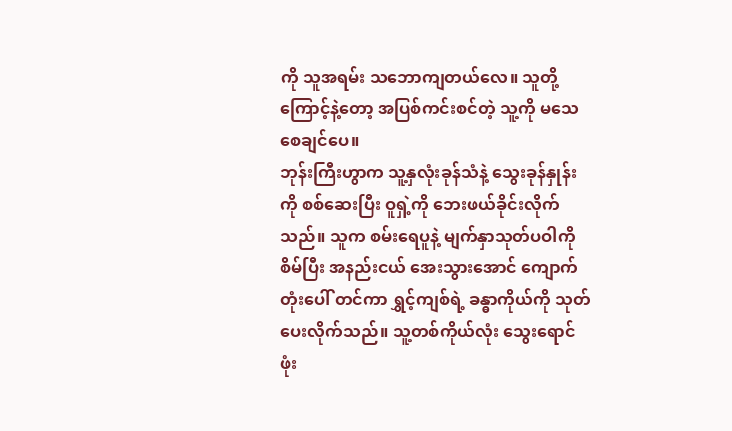ကို သူအရမ်း သဘောကျတယ်လေ။ သူတို့ကြောင့်နဲ့တော့ အပြစ်ကင်းစင်တဲ့ သူ့ကို မသေစေချင်ပေ။
ဘုန်းကြီးဟွာက သူ့နှလုံးခုန်သံနဲ့ သွေးခုန်နှုန်းကို စစ်ဆေးပြီး ဝူရှဲ့ကို ဘေးဖယ်ခိုင်းလိုက်သည်။ သူက စမ်းရေပူနဲ့ မျက်နှာသုတ်ပဝါကို စိမ်ပြီး အနည်းငယ် အေးသွားအောင် ကျောက်တုံးပေါ် တင်ကာ ရွှင့်ကျစ်ရဲ့ ခန္ဓာကိုယ်ကို သုတ်ပေးလိုက်သည်။ သူ့တစ်ကိုယ်လုံး သွေးရောင် ဖုံး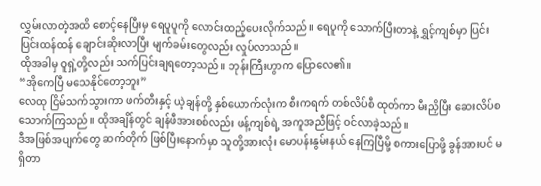လွှမ်းလာတဲ့အထိ စောင့်နေပြီးမှ ရေပူပူကို လောင်းထည့်ပေးလိုက်သည်။ ရေပူကို သောက်ပြီးတာနဲ့ ရွှင့်ကျစ်မှာ ပြင်းပြင်းထန်ထန် ချောင်းဆိုးလာပြီး မျက်ခမ်းတွေလည်း လှုပ်လာသည်။
ထိုအခါမှ ဝူရှဲ့တို့လည်း သက်ပြင်းချရတော့သည်။ ဘုန်းကြီးဟွာက ပြောလေ၏။
“အိုကေပြီ မသေနိုင်တော့ဘူး”
လေထု ငြိမ်သက်သွားကာ ဖက်တီးနှင့် ယဲ့ချန်တို့ နှစ်ယောက်လုံးက စီးကရက် တစ်လိပ်စီ ထုတ်ကာ မီးညှိပြီး ဆေးလိပ်စသောက်ကြသည်။ ထိုအချိန်တွင် ချန်ဖီအားစစ်လည်း ဖန့်ကျစ်ရဲ့ အကူအညီဖြင့် ဝင်လာခဲ့သည်။
ဒီအဖြစ်အပျက်တွေ ဆက်တိုက် ဖြစ်ပြီးနောက်မှာ သူတို့အားလုံး မောပန်းနွမ်းနယ် နေကြပြီမို့ စကားပြောဖို့ ခွန်အားပင် မရှိတာ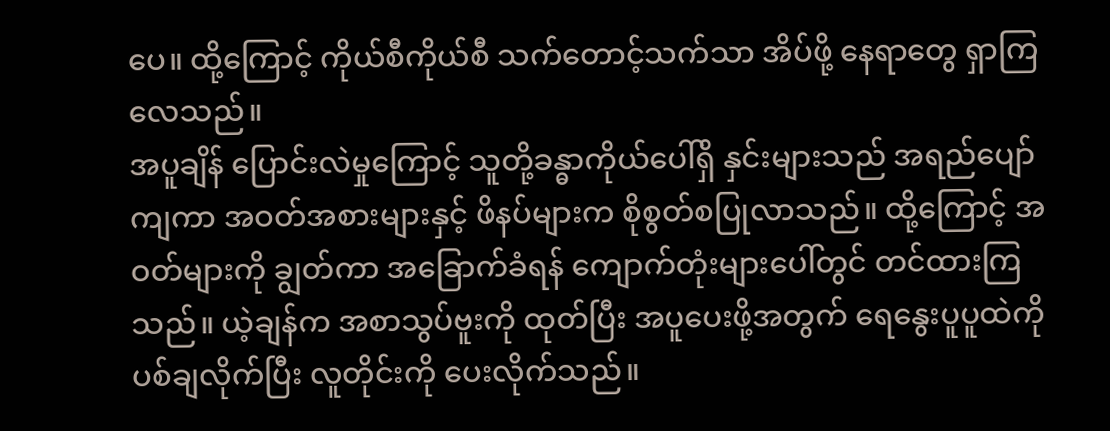ပေ။ ထို့ကြောင့် ကိုယ်စီကိုယ်စီ သက်တောင့်သက်သာ အိပ်ဖို့ နေရာတွေ ရှာကြလေသည်။
အပူချိန် ပြောင်းလဲမှုကြောင့် သူတို့ခန္ဓာကိုယ်ပေါ်ရှိ နှင်းများသည် အရည်ပျော်ကျကာ အဝတ်အစားများနှင့် ဖိနပ်များက စိုစွတ်စပြုလာသည်။ ထို့ကြောင့် အဝတ်များကို ချွတ်ကာ အခြောက်ခံရန် ကျောက်တုံးများပေါ်တွင် တင်ထားကြသည်။ ယဲ့ချန်က အစာသွပ်ဗူးကို ထုတ်ပြီး အပူပေးဖို့အတွက် ရေနွေးပူပူထဲကို ပစ်ချလိုက်ပြီး လူတိုင်းကို ပေးလိုက်သည်။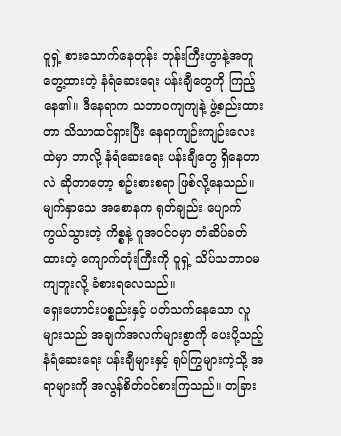ဝူရှဲ့ စားသောက်နေတုန်း ဘုန်းကြီးဟွာနဲ့အတူ တွေ့ထားတဲ့ နံရံဆေးရေး ပန်းချီတွေကို ကြည့်နေ၏။ ဒီနေရာက သဘာဝကျကျနဲ့ ဖွဲ့စည်းထားတာ သိသာထင်ရှားပြီး နေရာကျဉ်းကျဉ်းလေးထဲမှာ ဘာလို့ နံရံဆေးရေး ပန်းချီတွေ ရှိနေတာလဲ ဆိုတာတော့ စဥ်းစားစရာ ဖြစ်လို့နေသည်။ မျက်နှာသေ အစောနက ရုတ်ချည်း ပျောက်ကွယ်သွားတဲ့ ကိစ္စနဲ့ ဂူအဝင်ဝမှာ တံဆိပ်ခတ်ထားတဲ့ ကျောက်တုံးကြီးကို ဝူရှဲ့ သိပ်သဘာဝမကျဘူးလို့ ခံစားရလေသည်။
ရှေးဟောင်းပစ္စည်းနှင့် ပတ်သက်နေသော လူများသည် အချက်အလက်များစွာကို ပေးပို့သည့် နံရံဆေးရေး ပန်းချီများနှင့် ရုပ်ကြွများကဲ့သို့ အရာများကို အလွန်စိတ်ဝင်စားကြသည်။ တခြား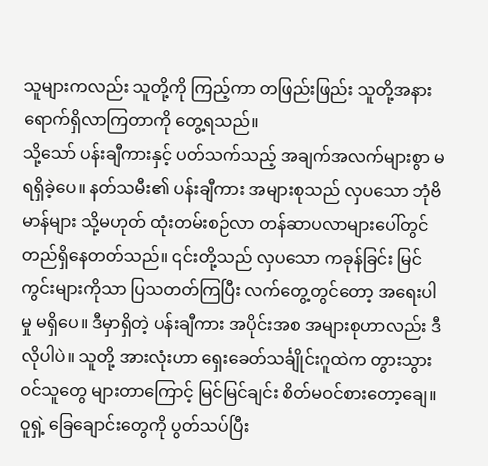သူများကလည်း သူတို့ကို ကြည့်ကာ တဖြည်းဖြည်း သူတို့အနား ရောက်ရှိလာကြတာကို တွေ့ရသည်။
သို့သော် ပန်းချီကားနှင့် ပတ်သက်သည့် အချက်အလက်များစွာ မရရှိခဲ့ပေ။ နတ်သမီး၏ ပန်းချီကား အများစုသည် လှပသော ဘုံဗိမာန်များ သို့မဟုတ် ထုံးတမ်းစဉ်လာ တန်ဆာပလာများပေါ်တွင် တည်ရှိနေတတ်သည်။ ၎င်းတို့သည် လှပသော ကခုန်ခြင်း မြင်ကွင်းများကိုသာ ပြသတတ်ကြပြီး လက်တွေ့တွင်တော့ အရေးပါမှု မရှိပေ။ ဒီမှာရှိတဲ့ ပန်းချီကား အပိုင်းအစ အများစုဟာလည်း ဒီလိုပါပဲ။ သူတို့ အားလုံးဟာ ရှေးခေတ်သင်္ချိုင်းဂူထဲက တွားသွားဝင်သူတွေ များတာကြောင့် မြင်မြင်ချင်း စိတ်မဝင်စားတော့ချေ။
ဝူရှဲ့ ခြေချောင်းတွေကို ပွတ်သပ်ပြီး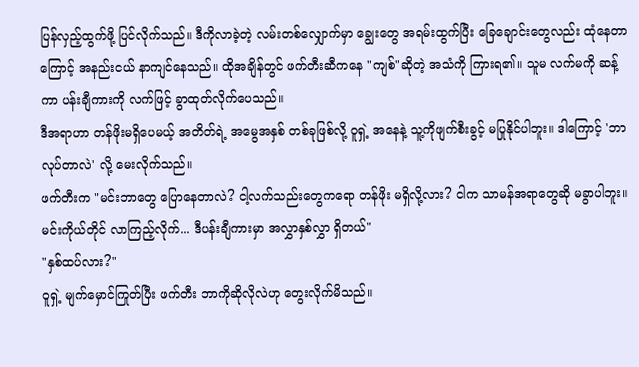ပြန်လှည့်ထွက်ဖို့ ပြင်လိုက်သည်။ ဒီကိုလာခဲ့တဲ့ လမ်းတစ်လျှောက်မှာ ချွေးတွေ အရမ်းထွက်ပြီး ခြေချောင်းတွေလည်း ထုံနေတာကြောင့် အနည်းငယ် နာကျင်နေသည်။ ထိုအချိန်တွင် ဖက်တီးဆီကနေ "ကျစ်"ဆိုတဲ့ အသံကို ကြားရ၏။ သူမ လက်မကို ဆန့်ကာ ပန်းချီကားကို လက်ဖြင့် ခွာထုတ်လိုက်ပေသည်။
ဒီအရာဟာ တန်ဖိုးမရှိပေမယ့် အတိတ်ရဲ့ အမွေအနှစ် တစ်ခုဖြစ်လို့ ဝူရှဲ့ အနေနဲ့ သူ့ကိုဖျက်စီးခွင့် မပြုနိုင်ပါဘူး။ ဒါကြောင့် 'ဘာလုပ်တာလဲ' လို့ မေးလိုက်သည်။
ဖက်တီးက "မင်းဘာတွေ ပြောနေတာလဲ? ငါ့လက်သည်းတွေကရော တန်ဖိုး မရှိလို့လား? ငါက သာမန်အရာတွေဆို မခွာပါဘူး။ မင်းကိုယ်တိုင် လာကြည့်လိုက်... ဒီပန်းချီကားမှာ အလွှာနှစ်လွှာ ရှိတယ်"
"နှစ်ထပ်လား?"
ဝူရှဲ့ မျက်မှောင်ကြုတ်ပြီး ဖက်တီး ဘာကိုဆိုလိုလဲဟု တွေးလိုက်မိသည်။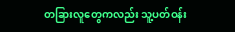တခြားလူတွေကလည်း သူ့ပတ်ဝန်း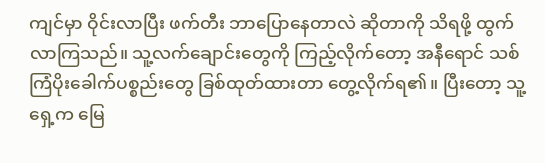ကျင်မှာ ဝိုင်းလာပြီး ဖက်တီး ဘာပြောနေတာလဲ ဆိုတာကို သိရဖို့ ထွက်လာကြသည်။ သူ့လက်ချောင်းတွေကို ကြည့်လိုက်တော့ အနီရောင် သစ်ကြံပိုးခေါက်ပစ္စည်းတွေ ခြစ်ထုတ်ထားတာ တွေ့လိုက်ရ၏။ ပြီးတော့ သူ့ရှေ့က မြေ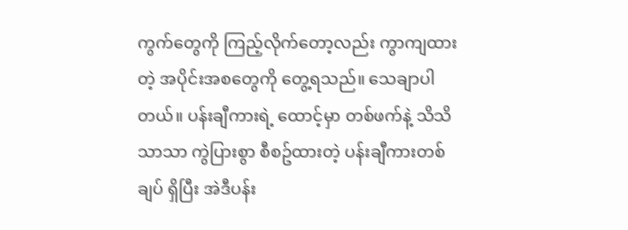ကွက်တွေကို ကြည့်လိုက်တော့လည်း ကွာကျထားတဲ့ အပိုင်းအစတွေကို တွေ့ရသည်။ သေချာပါတယ်။ ပန်းချီကားရဲ့ ထောင့်မှာ တစ်ဖက်နဲ့ သိသိသာသာ ကွဲပြားစွာ စီစဥ်ထားတဲ့ ပန်းချီကားတစ်ချပ် ရှိပြီး အဲဒီပန်း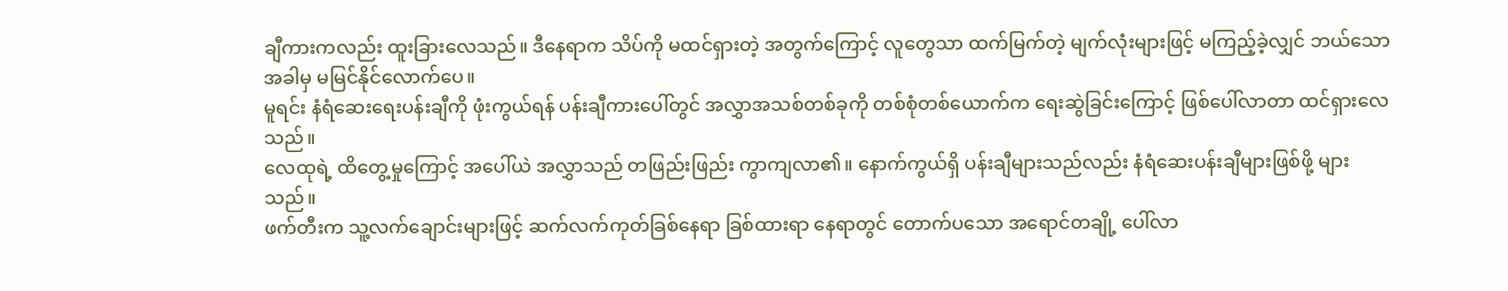ချီကားကလည်း ထူးခြားလေသည်။ ဒီနေရာက သိပ်ကို မထင်ရှားတဲ့ အတွက်ကြောင့် လူတွေသာ ထက်မြက်တဲ့ မျက်လုံးများဖြင့် မကြည့်ခဲ့လျှင် ဘယ်သောအခါမှ မမြင်နိုင်လောက်ပေ။
မူရင်း နံရံဆေးရေးပန်းချီကို ဖုံးကွယ်ရန် ပန်းချီကားပေါ်တွင် အလွှာအသစ်တစ်ခုကို တစ်စုံတစ်ယောက်က ရေးဆွဲခြင်းကြောင့် ဖြစ်ပေါ်လာတာ ထင်ရှားလေသည်။
လေထုရဲ့ ထိတွေ့မှုကြောင့် အပေါ်ယဲ အလွှာသည် တဖြည်းဖြည်း ကွာကျလာ၏။ နောက်ကွယ်ရှိ ပန်းချီများသည်လည်း နံရံဆေးပန်းချီများဖြစ်ဖို့ များသည်။
ဖက်တီးက သူ့လက်ချောင်းများဖြင့် ဆက်လက်ကုတ်ခြစ်နေရာ ခြစ်ထားရာ နေရာတွင် တောက်ပသော အရောင်တချို့ ပေါ်လာ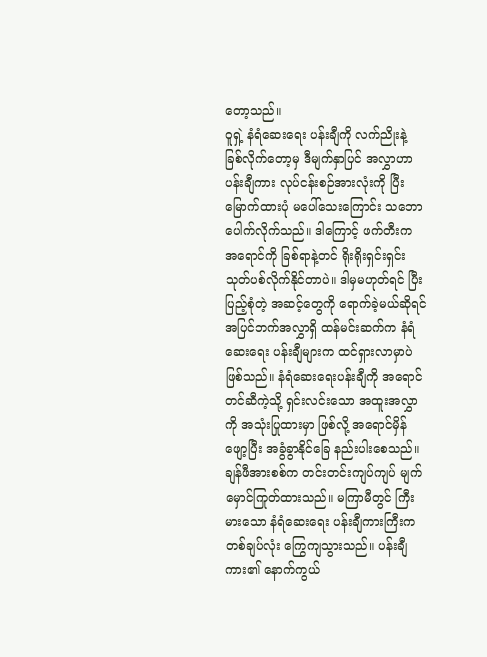တော့သည်။
ဝူရှဲ့ နံရံဆေးရေး ပန်းချီကို လက်ညိုးနဲ့ ခြစ်လိုက်တော့မှ ဒီမျက်နှာပြင် အလွှာဟာ ပန်းချီကား လုပ်ငန်းစဉ်အားလုံးကို ပြီးမြောက်ထားပုံ မပေါ်သေးကြောင်း သဘောပေါက်လိုက်သည်။ ဒါကြောင့် ဖက်တီးက အရောင်ကို ခြစ်ရာနဲ့တင် ရိုးရိုးရှင်းရှင်း သုတ်ပစ်လိုက်နိုင်တာပဲ။ ဒါမှမဟုတ်ရင် ပြီးပြည့်စုံတဲ့ အဆင့်တွေကို ရောက်ခဲ့မယ်ဆိုရင် အပြင်ဘက်အလွှာရှိ ထန်မင်းဆက်က နံရံဆေးရေး ပန်းချီများက ထင်ရှားလာမှာပဲ ဖြစ်သည်။ နံရံဆေးရေးပန်းချီကို အရောင်တင်ဆီကဲ့သို့ ရှင်းလင်းသော အထူးအလွှာကို အသုံးပြုထားမှာ ဖြစ်လို့ အရောင်မှိန်ဖျော့ပြီး အခွံခွာနိုင်ခြေ နည်းပါးစေသည်။
ချန်ဖီအားစစ်က တင်းတင်းကျပ်ကျပ် မျက်မှောင်ကြုတ်ထားသည်။ မကြာမီတွင် ကြီးမားသော နံရံဆေးရေး ပန်းချီကားကြီးက တစ်ချပ်လုံး ကြွေကျသွားသည်။ ပန်းချီကား၏ နောက်ကွယ်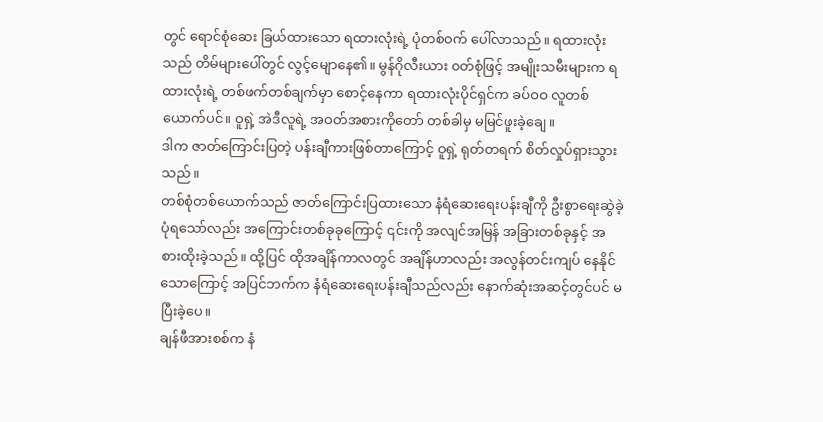တွင် ရောင်စုံဆေး ခြယ်ထားသော ရထားလုံးရဲ့ ပုံတစ်ဝက် ပေါ်လာသည်။ ရထားလုံးသည် တိမ်များပေါ်တွင် လွင့်မျောနေ၏။ မွန်ဂိုလီးယား ၀တ်စုံဖြင့် အမျိုးသမီးများက ရထားလုံးရဲ့ တစ်ဖက်တစ်ချက်မှာ စောင့်နေကာ ရထားလုံးပိုင်ရှင်က ခပ်ဝဝ လူတစ်ယောက်ပင်။ ဝူရှဲ့ အဲဒီလူရဲ့ အဝတ်အစားကိုတော် တစ်ခါမှ မမြင်ဖူးခဲ့ချေ။
ဒါက ဇာတ်ကြောင်းပြတဲ့ ပန်းချီကားဖြစ်တာကြောင့် ဝူရှဲ့ ရုတ်တရက် စိတ်လှုပ်ရှားသွားသည်။
တစ်စုံတစ်ယောက်သည် ဇာတ်ကြောင်းပြထားသော နံရံဆေးရေးပန်းချီကို ဦးစွာရေးဆွဲခဲ့ပုံရသော်လည်း အကြောင်းတစ်ခုခုကြောင့် ၎င်းကို အလျင်အမြန် အခြားတစ်ခုနှင့် အစားထိုးခဲ့သည်။ ထို့ပြင် ထိုအချိန်ကာလတွင် အချိန်ဟာလည်း အလွန်တင်းကျပ် နေနိုင်သောကြောင့် အပြင်ဘက်က နံရံဆေးရေးပန်းချီသည်လည်း နောက်ဆုံးအဆင့်တွင်ပင် မပြီးခဲ့ပေ။
ချန်ဖီအားစစ်က နံ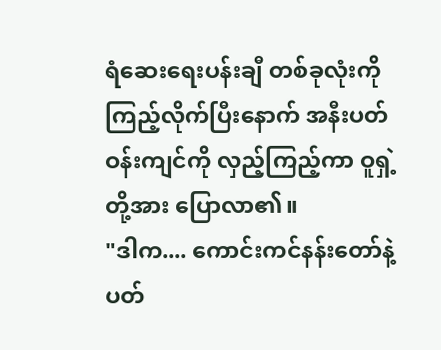ရံဆေးရေးပန်းချီ တစ်ခုလုံးကို ကြည့်လိုက်ပြီးနောက် အနီးပတ်ဝန်းကျင်ကို လှည့်ကြည့်ကာ ဝူရှဲ့တို့အား ပြောလာ၏။
"ဒါက.... ကောင်းကင်နန်းတော်နဲ့ ပတ်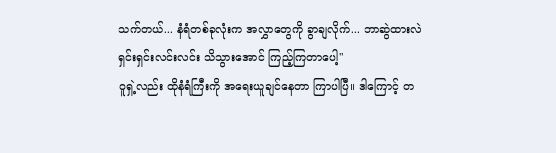သက်တယ်... နံရံတစ်ခုလုံးက အလွှာတွေကို ခွာချလိုက်... ဘာဆွဲထားလဲ ရှင်းရှင်းလင်းလင်း သိသွားအောင် ကြည့်ကြတာပေါ့"
ဝူရှဲ့လည်း ထိုနံရံကြီးကို အရေးယူချင်နေတာ ကြာပါပြီ။ ဒါကြောင့် တ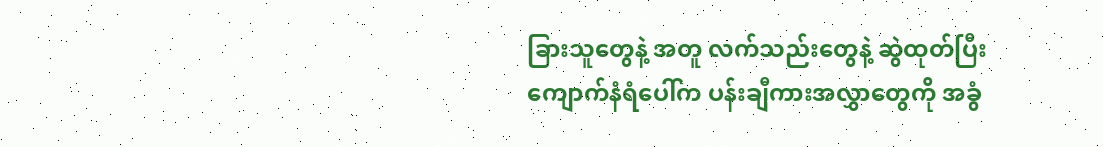ခြားသူတွေနဲ့ အတူ လက်သည်းတွေနဲ့ ဆွဲထုတ်ပြီး ကျောက်နံရံပေါ်က ပန်းချီကားအလွှာတွေကို အခွံ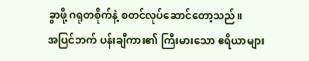ခွာဖို့ ဂရုတစိုက်နဲ့ စတင်လုပ်ဆောင်တော့သည်။
အပြင်ဘက် ပန်းချီကား၏ ကြီးမားသော ဧရိယာများ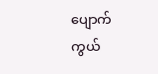ပျောက်ကွယ်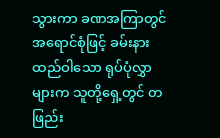သွားကာ ခဏအကြာတွင် အရောင်စုံဖြင့် ခမ်းနားထည်ဝါသော ရုပ်ပုံလွှာများက သူတို့ရှေ့တွင် တဖြည်း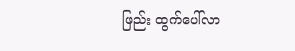ဖြည်း ထွက်ပေါ်လာ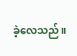ခဲ့လေသည်။